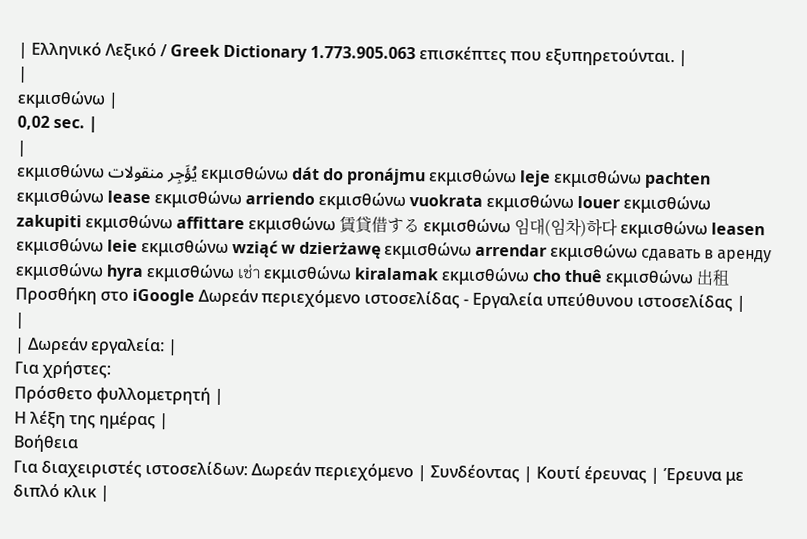| Ελληνικό Λεξικό / Greek Dictionary 1.773.905.063 επισκέπτες που εξυπηρετούνται. |
|
εκμισθώνω |
0,02 sec. |
|
εκμισθώνω يُؤَجِر منقولات εκμισθώνω dát do pronájmu εκμισθώνω leje εκμισθώνω pachten εκμισθώνω lease εκμισθώνω arriendo εκμισθώνω vuokrata εκμισθώνω louer εκμισθώνω zakupiti εκμισθώνω affittare εκμισθώνω 賃貸借する εκμισθώνω 임대(임차)하다 εκμισθώνω leasen εκμισθώνω leie εκμισθώνω wziąć w dzierżawę εκμισθώνω arrendar εκμισθώνω сдавать в аренду εκμισθώνω hyra εκμισθώνω เช่า εκμισθώνω kiralamak εκμισθώνω cho thuê εκμισθώνω 出租 Προσθήκη στο iGoogle Δωρεάν περιεχόμενο ιστοσελίδας - Εργαλεία υπεύθυνου ιστοσελίδας |
|
| Δωρεάν εργαλεία: |
Για χρήστες:
Πρόσθετο φυλλομετρητή |
Η λέξη της ημέρας |
Βοήθεια
Για διαχειριστές ιστοσελίδων: Δωρεάν περιεχόμενο | Συνδέοντας | Κουτί έρευνας | Έρευνα με διπλό κλικ |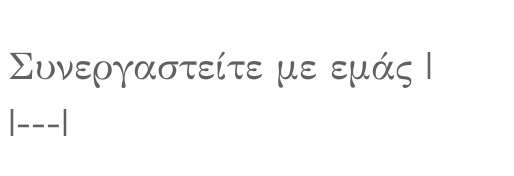Συνεργαστείτε με εμάς |
|---|